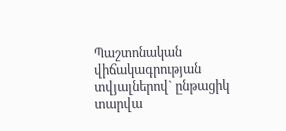Պաշտոնական վիճակագրության տվյալներով` ընթացիկ տարվա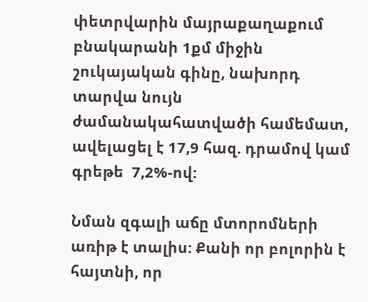փետրվարին մայրաքաղաքում բնակարանի 1քմ միջին շուկայական գինը, նախորդ տարվա նույն ժամանակահատվածի համեմատ, ավելացել է 17,9 հազ. դրամով կամ գրեթե  7,2%-ով:

Նման զգալի աճը մտորոմների առիթ է տալիս: Քանի որ բոլորին է հայտնի, որ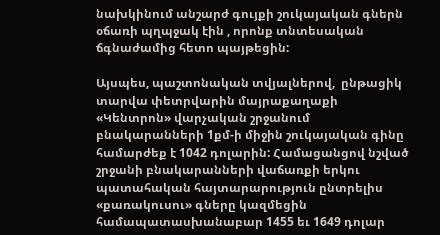նախկինում անշարժ գույքի շուկայական գներն օճառի պղպջակ էին , որոնք տնտեսական ճգնաժամից հետո պայթեցին:

Այսպես, պաշտոնական տվյալներով,  ընթացիկ տարվա փետրվարին մայրաքաղաքի «Կենտրոն» վարչական շրջանում բնակարանների 1քմ-ի միջին շուկայական գինը համարժեք է 1042 դոլարին: Համացանցով նշված շրջանի բնակարանների վաճառքի երկու պատահական հայտարարություն ընտրելիս «քառակուսու» գները կազմեցին համապատասխանաբար 1455 եւ 1649 դոլար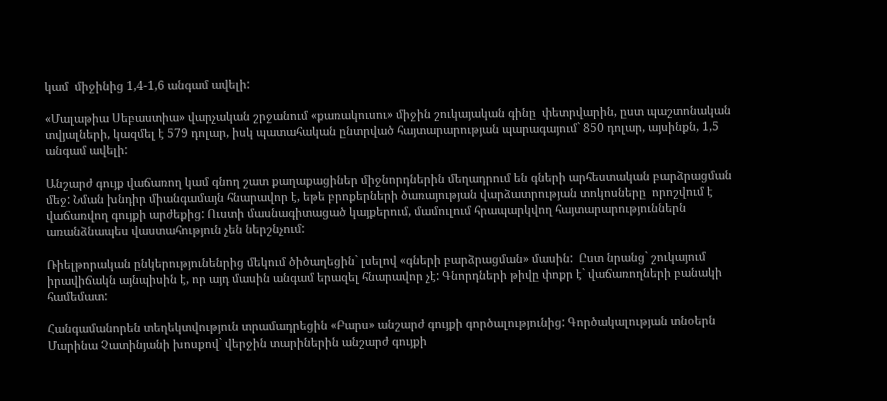կամ  միջինից 1,4-1,6 անգամ ավելի:

«Մալաթիա Սեբաստիա» վարչական շրջանում «քառակուսու» միջին շուկայական գինը  փետրվարին, ըստ պաշտոնական տվյալների, կազմել է 579 դոլար, իսկ պատահական ընտրված հայտարարության պարագայում` 850 դոլար, այսինքն, 1,5 անգամ ավելի:

Անշարժ գույք վաճառող կամ գնող շատ քաղաքացիներ միջնորդներին մեղադրում են գների արհեստական բարձրացման մեջ: Նման խնդիր միանգամայն հնարավոր է, եթե բրոքերների ծառայության վարձատրության տոկոսները  որոշվում է վաճառվող գույքի արժեքից: Ուստի մասնագիտացած կայքերում, մամուլում հրապարկվող հայտարարություններն առանձնապես վաստահություն չեն ներշնչում:

Ռիելթորական ընկերությունենրից մեկում ծիծաղեցին` լսելով «գների բարձրացման» մասին:  Ըստ նրանց` շուկայում իրավիճակն այնպիսին է, որ այդ մասին անգամ երազել հնարավոր չէ: Գնորդների թիվը փոքր է` վաճառողների բանակի համեմատ:

Հանգամանորեն տեղեկտվություն տրամադրեցին «Բարս» անշարժ գույքի գործալությունից: Գործակալության տնօերն Մարինա Չատինյանի խոսքով` վերջին տարիներին անշարժ գույքի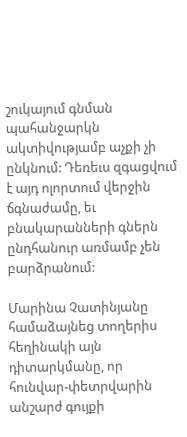շուկայում գնման պահանջարկն ակտիվությամբ աչքի չի ընկնում: Դեռեւս զգացվում է այդ ոլորտում վերջին ճգնաժամը, եւ բնակարանների գներն ընդհանուր առմամբ չեն բարձրանում:

Մարինա Չատինյանը համաձայնեց տողերիս հեղինակի այն դիտարկմանը, որ հունվար-փետրվարին անշարժ գույքի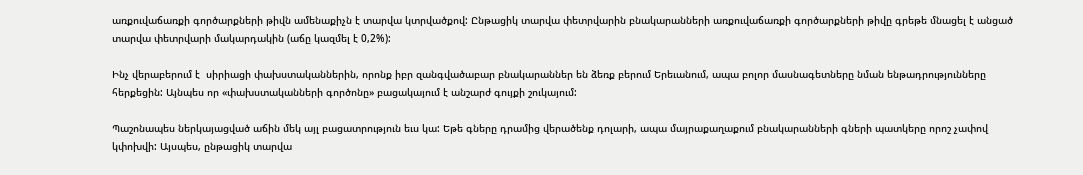առքուվաճառքի գործարքների թիվն ամենաքիչն է տարվա կտրվածքով: Ընթացիկ տարվա փետրվարին բնակարանների առքուվաճառքի գործարքների թիվը գրեթե մնացել է անցած տարվա փետրվարի մակարդակին (աճը կազմել է 0,2%):

Ինչ վերաբերում է  սիրիացի փախստականներին, որոնք իբր զանգվածաբար բնակարաններ են ձեռք բերում Երեւանում, ապա բոլոր մասնագետները նման ենթադրությունները հերքեցին: Այնպես որ «փախստականների գործոնը» բացակայում է անշարժ գույքի շուկայում:

Պաշոնապես ներկայացված աճին մեկ այլ բացատրություն եւս կա: Եթե գները դրամից վերածենք դոլարի, ապա մայրաքաղաքում բնակարանների գների պատկերը որոշ չափով կփոխվի: Այսպես, ընթացիկ տարվա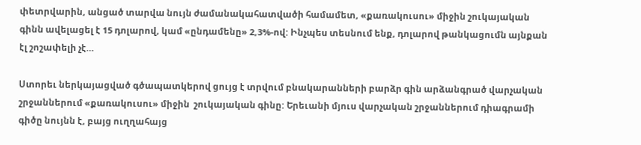փետրվարին, անցած տարվա նույն ժամանակահատվածի համամետ, «քառակուսու» միջին շուկայական գինն ավելացել է 15 դոլարով, կամ «ընդամենը» 2,3%-ով: Ինչպես տեսնում ենք, դոլարով թանկացումն այնքան էլ շոշափելի չէ…

Ստորեւ ներկայացված գծապատկերով ցույց է տրվում բնակարանների բարձր գին արձանգրած վարչական շրջաններում «քառակուսու» միջին  շուկայական գինը: Երեւանի մյուս վարչական շրջաններում դիագրամի գիծը նույնն է, բայց ուղղահայց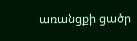առանցքի ցածր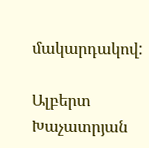մակարդակով:

Ալբերտ Խաչատրյան